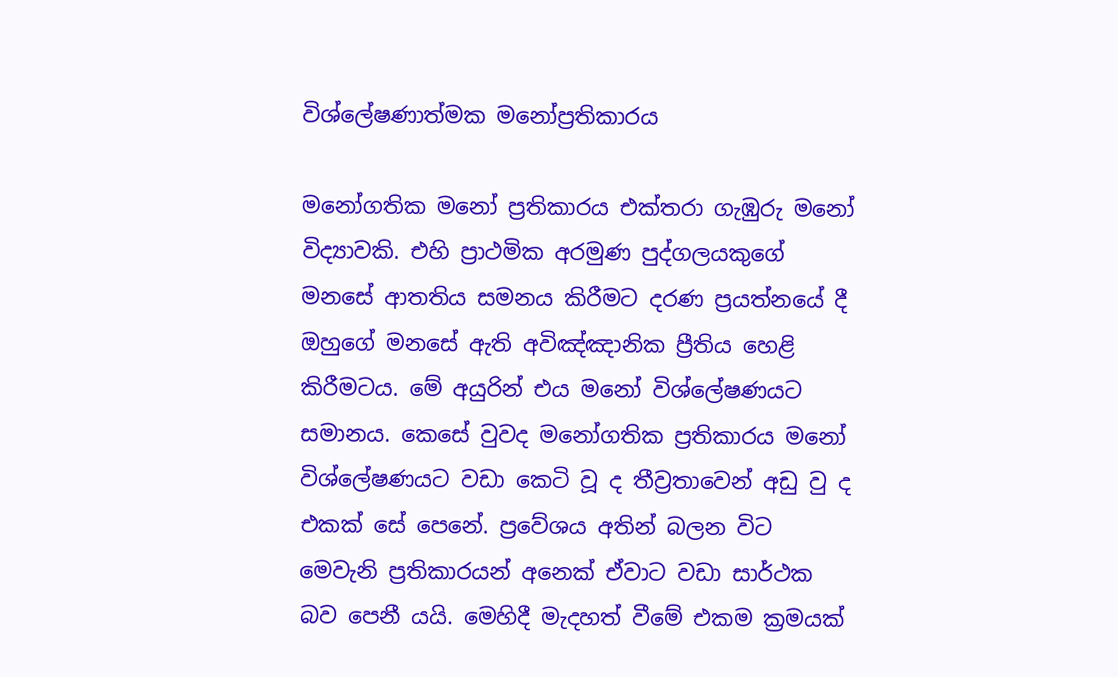විශ්ලේෂණාත්මක මනෝප්‍රතිකාරය

මනෝගතික මනෝ ප්‍රතිකාරය එක්තරා ගැඹුරු මනෝ විද්‍යාවකි. එහි ප්‍රාථමික අරමුණ පුද්ගලයකුගේ මනසේ ආතතිය සමනය කිරීමට දරණ ප්‍රයත්නයේ දී ඔහුගේ මනසේ ඇති අවිඤ්ඤානික ප්‍රීතිය හෙළි කිරීමටය. මේ අයුරින් එය මනෝ විශ්ලේෂණයට සමානය. කෙසේ වුවද මනෝගතික ප්‍රතිකාරය මනෝ විශ්ලේෂණයට වඩා කෙටි වූ ද තීව්‍රතාවෙන් අඩු වු ද එකක් සේ පෙනේ. ප්‍රවේශය අතින් බලන විට මෙවැනි ප්‍රතිකාරයන් අනෙක් ඒවාට වඩා සාර්ථක බව පෙනී යයි. මෙහිදී මැදහත් වීමේ එකම ක්‍රමයක්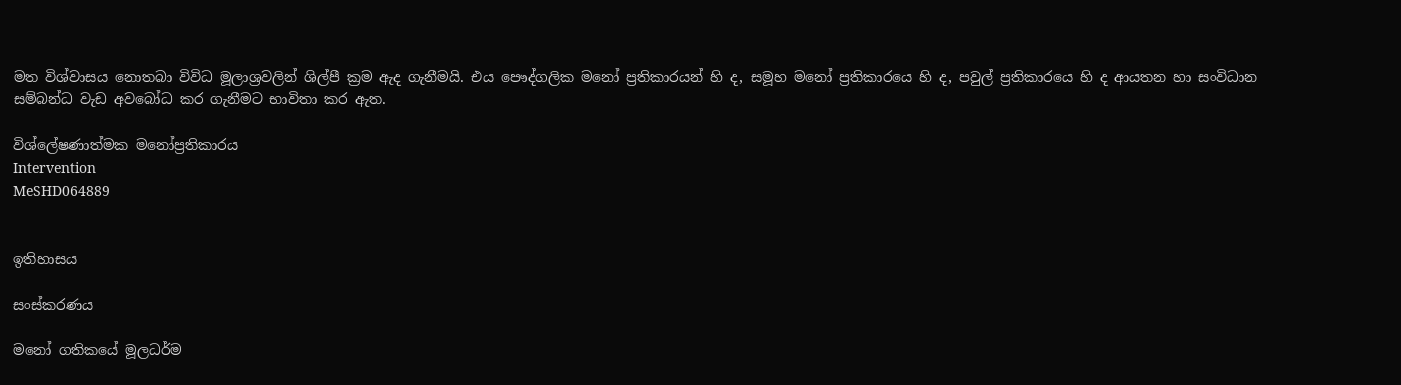මත විශ්වාසය නොතබා විවිධ මූලාශ්‍රවලින් ශිල්පී ක්‍රම ඇද ගැනීමයි. එය පෞද්ගලික මනෝ ප්‍රතිකාරයන් හි ද, සමූහ මනෝ ප්‍රතිකාරයෙ හි ද, පවුල් ප්‍රතිකාරයෙ හි ද ආයතන හා සංවිධාන සම්බන්ධ වැඩ අව‍බෝධ කර ගැනීමට භාවිතා කර ඇත.

විශ්ලේෂණාත්මක මනෝප්‍රතිකාරය
Intervention
MeSHD064889


ඉතිහාසය

සංස්කරණය

මනෝ ගතිකයේ මූලධර්ම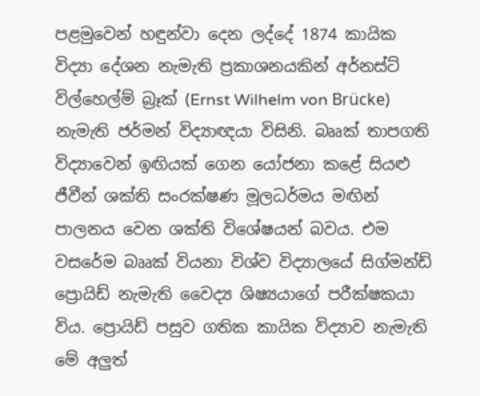පළමුවෙන් හඳුන්වා දෙන ලද්දේ 1874 කායික විද්‍යා දේශන නැමැති ප්‍රකාශනයකින් අර්නස්ට් විල්හෙල්ම් බ්‍රෑක් (Ernst Wilhelm von Brücke) නැමැති ජර්මන් විද්‍යාඥයා විසිනි. බෲක් තාපගති විද්‍යාවෙන් ඉඟියක් ගෙන යෝජනා කළේ සියළු ජීවීන් ශක්ති සංරක්ෂණ මූලධර්මය මඟින් පාලනය වෙන ශක්ති විශේෂයන් බවය. එම වසරේම බෲක් වියනා විශ්ව විද්‍යාලයේ සිග්මන්ඩ් ප්‍රොයිඩ් නැමැති වෛද්‍ය ශිෂ්‍යයාගේ පරීක්ෂකයා විය. ප්‍රොයිඩ් පසුව ගතික කායික විද්‍යාව නැමැති මේ අලුත්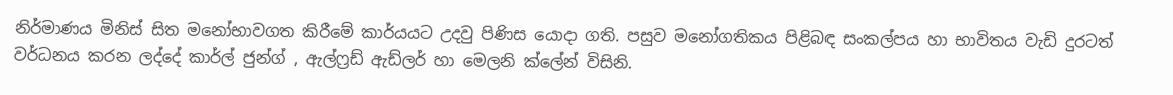නිර්මාණය මිනිස් සිත මනෝභාවගත කිරීමේ කාර්යයට උදවු පිණිස යොදා ගති. පසුව මනෝගතිකය පිළිබඳ සංකල්පය හා භාවිතය වැඩි දුරටත් වර්ධනය කරන ලද්දේ කාර්ල් ජුන්ග් , ඇල්ෆ්‍රඩ් ඇඩ්ලර් හා මෙලනි ක්ලේන් විසිනි.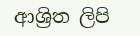ආශ්‍රිත ලිපි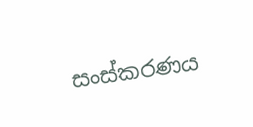සංස්කරණය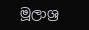මූලාශ්‍ර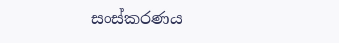සංස්කරණය